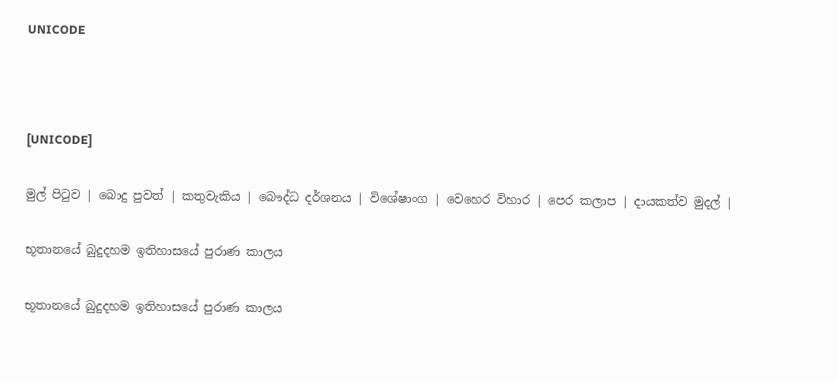UNICODE



[UNICODE]

මුල් පිටුව | බොදු පුවත් | කතුවැකිය | බෞද්ධ දර්ශනය | විශේෂාංග | වෙහෙර විහාර | පෙර කලාප | දායකත්ව මුදල් |

භූතානයේ බුදුදහම ඉතිහාසයේ පුරාණ කාලය

භූතානයේ බුදුදහම ඉතිහාසයේ පුරාණ කාලය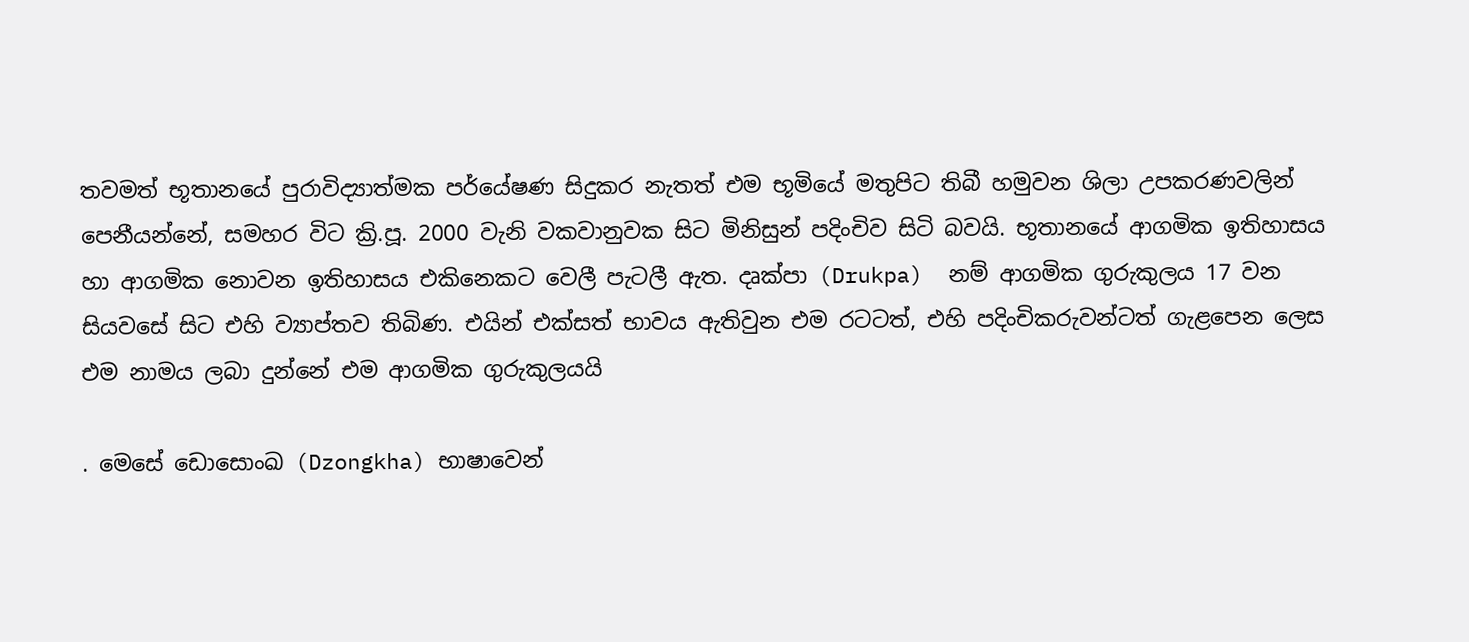තවමත් භූතානයේ පුරාවිද්‍යාත්මක පර්යේෂණ සිදුකර නැතත් එම භූමියේ මතුපිට තිබී හමුවන ශිලා උපකරණවලින් පෙනීයන්නේ, සමහර විට ක්‍රි.පූ. 2000 වැනි වකවානුවක සිට මිනිසුන් පදිංචිව සිටි බවයි. භූතානයේ ආගමික ඉතිහාසය හා ආගමික නොවන ඉතිහාසය එකිනෙකට වෙලී පැටලී ඇත. දෘක්පා (Drukpa)  නම් ආගමික ගුරුකුලය 17 වන සියවසේ සිට එහි ව්‍යාප්තව තිබිණ. එයින් එක්සත් භාවය ඇතිවුන එම රටටත්, එහි පදිංචිකරුවන්ටත් ගැළපෙන ලෙස එම නාමය ලබා දුන්නේ එම ආගමික ගුරුකුලයයි

. මෙසේ ඩොසොංඛ (Dzongkha) භාෂාවෙන්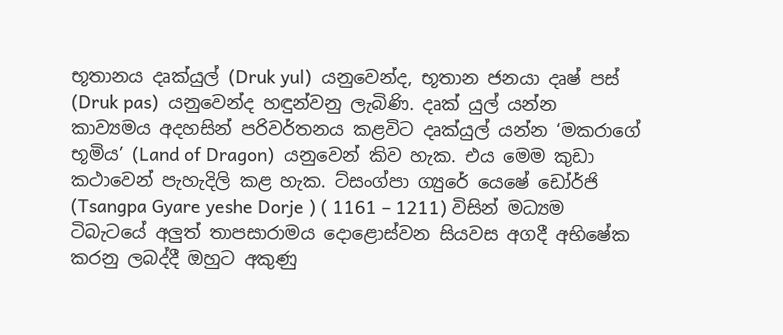භූතානය දෘක්යුල් (Druk yul)  යනුවෙන්ද, භූතාන ජනයා දෘෂ් පස් (Druk pas)  යනුවෙන්ද හඳුන්වනු ලැබිණි. දෘක් යුල් යන්න කාව්‍යමය අදහසින් පරිවර්තනය කළවිට දෘක්යුල් යන්න ‘මකරාගේ භූමිය’ (Land of Dragon)  යනුවෙන් කිව හැක. එය මෙම කුඩා කථාවෙන් පැහැදිලි කළ හැක. ට්සංග්පා ග්‍යුරේ යෙෂේ ඩෝර්ජි (Tsangpa Gyare yeshe Dorje ) ( 1161 – 1211) විසින් මධ්‍යම ටිබැටයේ අලුත් තාපසාරාමය දොළොස්වන සියවස අගදී අභිෂේක කරනු ලබද්දී ඔහුට අකුණු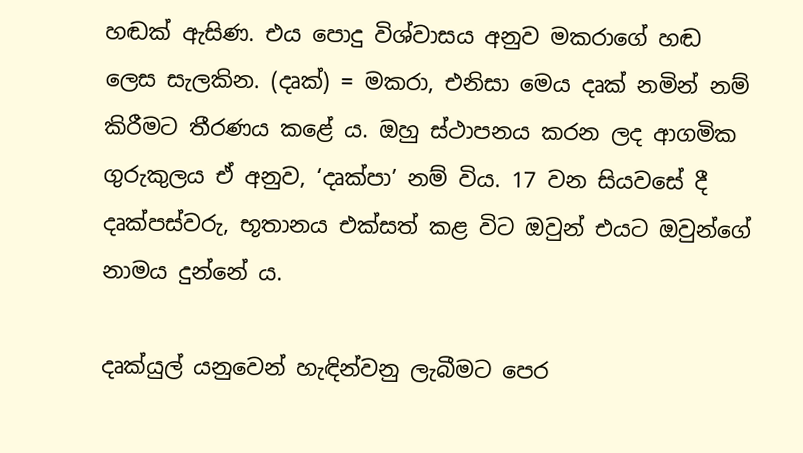හඬක් ඇසිණ. එය පොදු විශ්වාසය අනුව මකරාගේ හඬ ලෙස සැලකින. (දෘක්) = මකරා, එනිසා මෙය දෘක් නමින් නම් කිරීමට තීරණය කළේ ය. ඔහු ස්ථාපනය කරන ලද ආගමික ගුරුකුලය ඒ අනුව, ‘දෘක්පා’ නම් විය. 17 වන සියවසේ දී දෘක්පස්වරු, භූතානය එක්සත් කළ විට ඔවුන් එයට ඔවුන්ගේ නාමය දුන්නේ ය.

දෘක්යුල් යනුවෙන් හැඳින්වනු ලැබීමට පෙර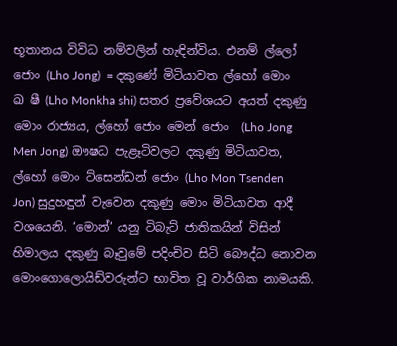භූතානය විවිධ නම්වලින් හැඳින්විය. එනම් ල්ලෝ ජොං (Lho Jong)  = දකුණේ මිටියාවත ල්හෝ මොං ඛ ෂී (Lho Monkha shi) සතර ප්‍රවේශයට අයත් දකුණු මොං රාජ්‍යය, ල්හෝ ජොං මෙන් ජොං  (Lho Jong Men Jong) ඖෂධ පැළෑටිවලට දකුණු මිටියාවත, ල්හෝ මොං ට්සෙන්ඩන් ජොං (Lho Mon Tsenden Jon) සුදුහඳුන් වැවෙන දකුණු මොං මිටියාවත ආදී වශයෙනි. ‘මොන්’ යනු ටිබැට් ජාතිකයින් විසින් හිමාලය දකුණු බෑවුමේ පදිංචිව සිටි බෞද්ධ නොවන මොංගොලොයිඩ්වරුන්ට භාවිත වූ වාර්ගික නාමයකි.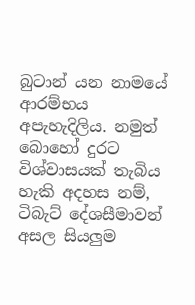බුටාන් යන නාමයේ ආරම්භය අපැහැදිලිය. නමුත් බොහෝ දුරට විශ්වාසයක් තැබිය හැකි අදහස නම්, ටිබැට් දේශසීමාවන් අසල සියලුම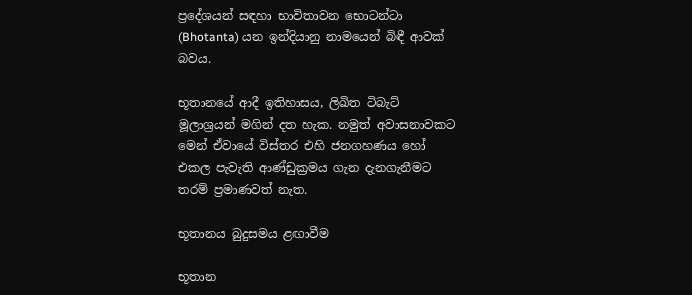ප්‍රදේශයන් සඳහා භාවිතාවන භොටන්ටා (Bhotanta) යන ඉන්දියානු නාමයෙන් බිඳී ආවක් බවය.

භූතානයේ ආදී ඉතිහාසය, ලිඛිත ටිබැට් මූලාශ්‍රයන් මගින් දත හැක. නමුත් අවාසනාවකට මෙන් ඒවායේ විස්තර එහි ජනගහණය හෝ එකල පැවැති ආණ්ඩුක්‍රමය ගැන දැනගැනීමට තරම් ප්‍රමාණවත් නැත.

භූතානය බුදුසමය ළඟාවීම

භූතාන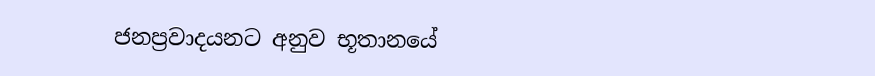ජනප්‍රවාදයනට අනුව භූතානයේ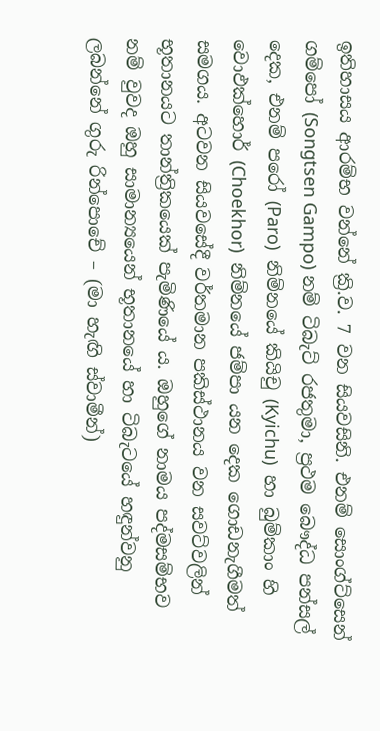ඉතිහාසය ආරම්භ වන්නේ ක්‍රි.ව. 7 වන සියවසිනි. එනම් සොංග්ට්සෙන් ගම්පෝ (Songtsen Gampo) නම් ටිබැට් රජතුමා, ප්‍රථම බෞද්ධ පන්සල් දෙක, එනම් පරෝ (Paro)  නිම්නයේ කියිචු (Kyichu)  හා බුම්කාං හි වොඵක්හොර් (Choekhor)  නිම්නයේ ජම්පා යන දෙක ගොඩනැගීමත් සමගය. අටවන සියවසේදී වර්තමාන පකිස්ථානය වන සවට්වලින් භූතානයට තාන්ත්‍රිකයෙක් පැමිණියේ ය. ඔහුගේ නාමය පද්මසම්භව නම් වුවද ඔහු සාමාන්‍යයෙන් භූතානයේ හා ටිබැටයේ හඳුන්වනු ලබන්නේ ගුරු රින්පොචේ – (මා හැඟි ස්වාමීන්)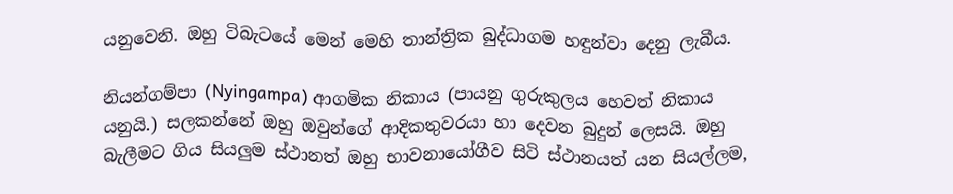යනුවෙනි. ඔහු ටිබැටයේ මෙන් මෙහි තාන්ත්‍රික බුද්ධාගම හඳුන්වා දෙනු ලැබීය.

නියන්ගම්පා (Nyingampa) ආගමික නිකාය (පායනු ගුරුකුලය හෙවත් නිකාය යනුයි.) සලකන්නේ ඔහු ඔවුන්ගේ ආදිකතුවරයා හා දෙවන බුදුන් ලෙසයි. ඔහු බැලීමට ගිය සියලුම ස්ථානත් ඔහු භාවනායෝගීව සිටි ස්ථානයත් යන සියල්ලම,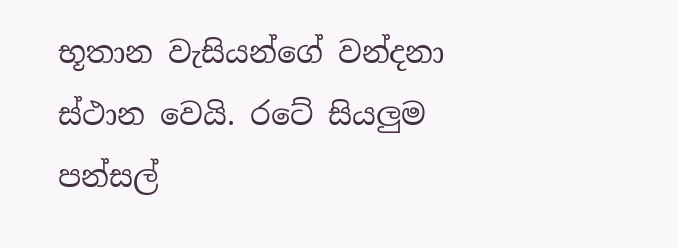භූතාන වැසියන්ගේ වන්දනා ස්ථාන වෙයි. රටේ සියලුම පන්සල්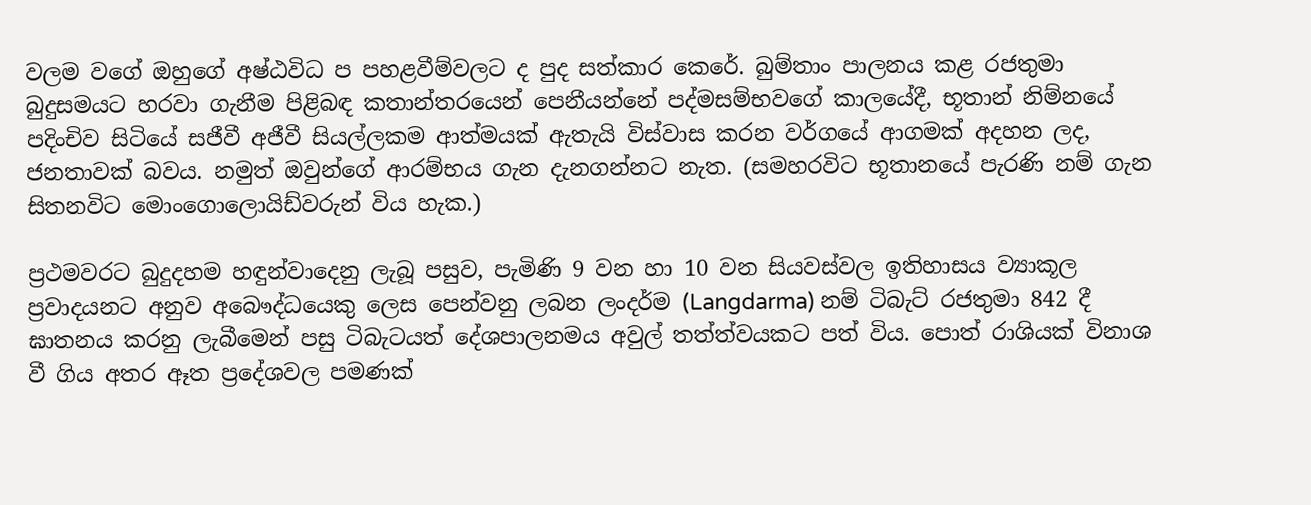වලම වගේ ඔහුගේ අෂ්ඨවිධ ප පහළවීම්වලට ද පුද සත්කාර කෙරේ. බුම්තාං පාලනය කළ රජතුමා බුදුසමයට හරවා ගැනීම පිළිබඳ කතාන්තරයෙන් පෙනීයන්නේ පද්මසම්භවගේ කාලයේදී, භූතාන් නිම්නයේ පදිංචිව සිටියේ සජීවී අජීවී සියල්ලකම ආත්මයක් ඇතැයි විස්වාස කරන වර්ගයේ ආගමක් අදහන ලද, ජනතාවක් බවය. නමුත් ඔවුන්ගේ ආරම්භය ගැන දැනගන්නට නැත. (සමහරවිට භූතානයේ පැරණි නම් ගැන සිතනවිට මොංගොලොයිඩ්වරුන් විය හැක.)

ප්‍රථමවරට බුදුදහම හඳුන්වාදෙනු ලැබූ පසුව, පැමිණි 9 වන හා 10 වන සියවස්වල ඉතිහාසය ව්‍යාකූල ප්‍රවාදයනට අනුව අබෞද්ධයෙකු ලෙස පෙන්වනු ලබන ලංදර්ම (Langdarma) නම් ටිබැට් රජතුමා 842 දී ඝාතනය කරනු ලැබීමෙන් පසු ටිබැටයත් දේශපාලනමය අවුල් තත්ත්වයකට පත් විය. පොත් රාශියක් විනාශ වී ගිය අතර ඈත ප්‍රදේශවල පමණක්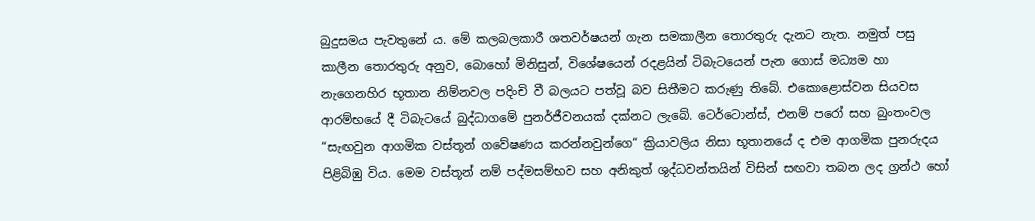බුදුසමය පැවතුනේ ය. මේ කලබලකාරී ශතවර්ෂයන් ගැන සමකාලීන තොරතුරු දැනට නැත. නමුත් පසු කාලීන තොරතුරු අනුව, බොහෝ මිනිසුන්, විශේෂයෙන් රදළයින් ටිබැටයෙන් පැන ගොස් මධ්‍යම හා නැගෙනහිර භූතාන නිම්නවල පදිංචි වී බලයට පත්වූ බව සිතීමට කරුණු තිබේ. එකොළොස්වන සියවස ආරම්භයේ දී ටිබැටයේ බුද්ධාගමේ පුනර්ජීවනයක් දක්නට ලැබේ. ටෙර්ටොන්ස්, එනම් පරෝ සහ බුංතංවල “සැඟවුන ආගමික වස්තූන් ගවේෂණය කරන්නවුන්ගෙ“ ක්‍රියාවලිය නිසා භූතානයේ ද එම ආගමික පුනරුදය පිළිබිඹු විය. මෙම වස්තූන් නම් පද්මසම්භව සහ අනිකුත් ශුද්ධවන්තයින් විසින් සඟවා තබන ලද ග්‍රන්ථ හෝ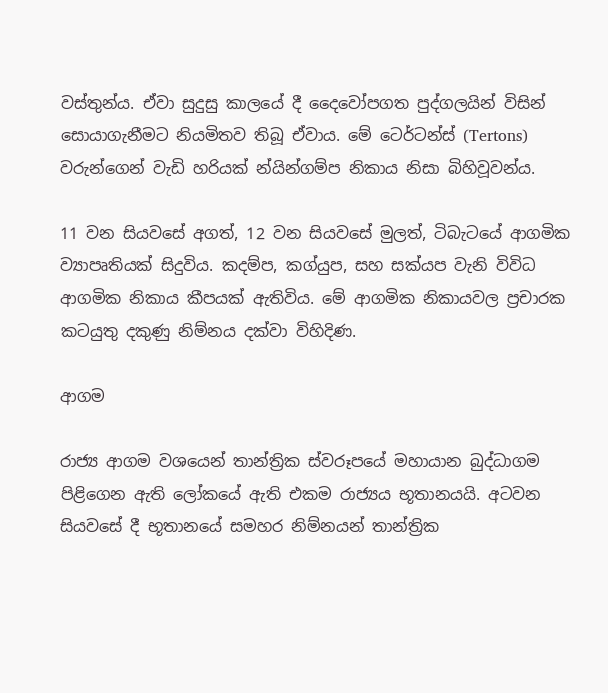වස්තුන්ය. ඒවා සුදුසු කාලයේ දී දෛවෝපගත පුද්ගලයින් විසින් සොයාගැනීමට නියමිතව තිබූ ඒවාය. මේ ටෙර්ටන්ස් (Tertons)  වරුන්ගෙන් වැඩි හරියක් න්යින්ගම්ප නිකාය නිසා බිහිවූවන්ය.

11 වන සියවසේ අගත්, 12 වන සියවසේ මුලත්, ටිබැටයේ ආගමික ව්‍යාපෘතියක් සිදුවිය. කදම්ප, කග්යුප, සහ සක්යප වැනි විවිධ ආගමික නිකාය කීපයක් ඇතිවිය. මේ ආගමික නිකායවල ප්‍රචාරක කටයුතු දකුණු නිම්නය දක්වා විහිදිණ.

ආගම

රාජ්‍ය ආගම වශයෙන් තාන්ත්‍රික ස්වරූපයේ මහායාන බුද්ධාගම පිළිගෙන ඇති ලෝකයේ ඇති එකම රාජ්‍යය භූතානයයි. අටවන සියවසේ දී භූතානයේ සමහර නිම්නයන් තාන්ත්‍රික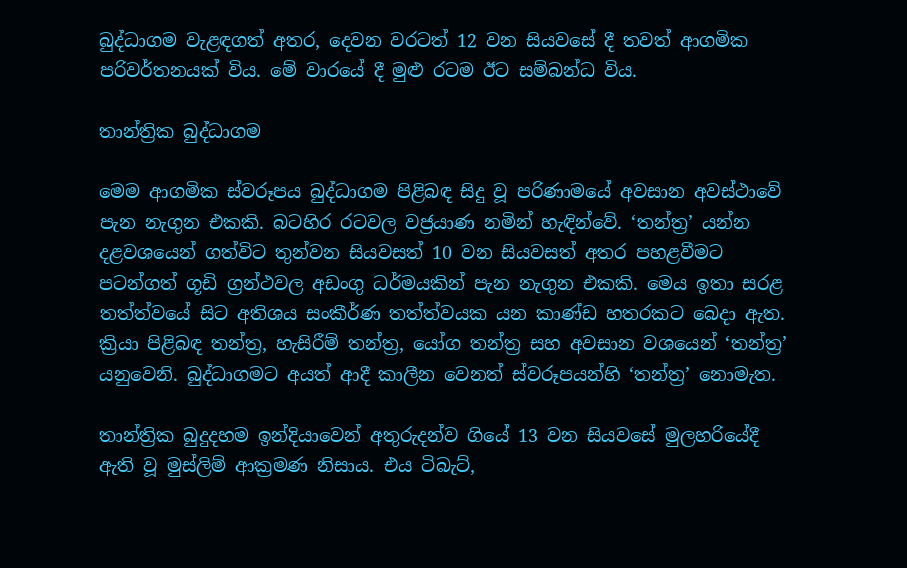බුද්ධාගම වැළඳගත් අතර, දෙවන වරටත් 12 වන සියවසේ දී තවත් ආගමික පරිවර්තනයක් විය. මේ වාරයේ දී මුළු රටම ඊට සම්බන්ධ විය.

තාන්ත්‍රික බුද්ධාගම

මෙම ආගමික ස්වරූපය බුද්ධාගම පිළිබඳ සිදු වූ පරිණාමයේ අවසාන අවස්ථාවේ පැන නැගුන එකකි. බටහිර රටවල වජ්‍රයාණ නමින් හැඳින්වේ. ‘තන්ත්‍ර’ යන්න දළවශයෙන් ගත්විට තුන්වන සියවසත් 10 වන සියවසත් අතර පහළවීමට පටන්ගත් ගූඩි ග්‍රන්ථවල අඩංගු ධර්මයකින් පැන නැගුන එකකි. මෙය ඉතා සරළ තත්ත්වයේ සිට අතිශය සංකීර්ණ තත්ත්වයක යන කාණ්ඩ හතරකට බෙදා ඇත. ක්‍රියා පිළිබඳ තන්ත්‍ර, හැසිරීම් තන්ත්‍ර, යෝග තන්ත්‍ර සහ අවසාන වශයෙන් ‘තන්ත්‍ර’ යනුවෙනි. බුද්ධාගමට අයත් ආදී කාලීන වෙනත් ස්වරූපයන්හි ‘තන්ත්‍ර’ නොමැත.

තාන්ත්‍රික බුදුදහම ඉන්දියාවෙන් අතුරුදන්ව ගියේ 13 වන සියවසේ මුලහරියේදී ඇති වූ මුස්ලිම් ආක්‍රමණ නිසාය. එය ටිබැට්,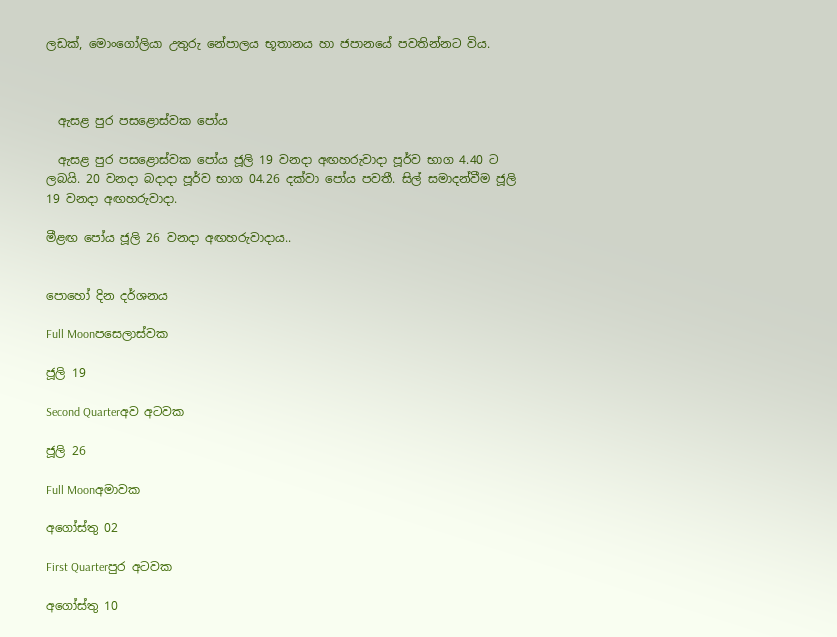ලඩක්, මොංගෝලියා උතුරු නේපාලය භූතානය හා ජපානයේ පවතින්නට විය.



  ඇසළ පුර පසළොස්වක පෝය

  ඇසළ පුර පසළොස්වක පෝය ජූලි 19 වනදා අඟහරුවාදා පූර්ව භාග 4.40 ට ලබයි. 20 වනදා බදාදා පූර්ව භාග 04.26 දක්වා පෝය පවතී. සිල් සමාදන්වීම ජූලි 19 වනදා අඟහරුවාදා.

මීළඟ පෝය ජූලි 26 වනදා අඟහරුවාදාය..


පොහෝ දින දර්ශනය

Full Moonපසෙලාස්වක

ජූලි 19

Second Quarterඅව අටවක

ජූලි 26

Full Moonඅමාවක

අගෝස්තු 02

First Quarterපුර අටවක

අගෝස්තු 10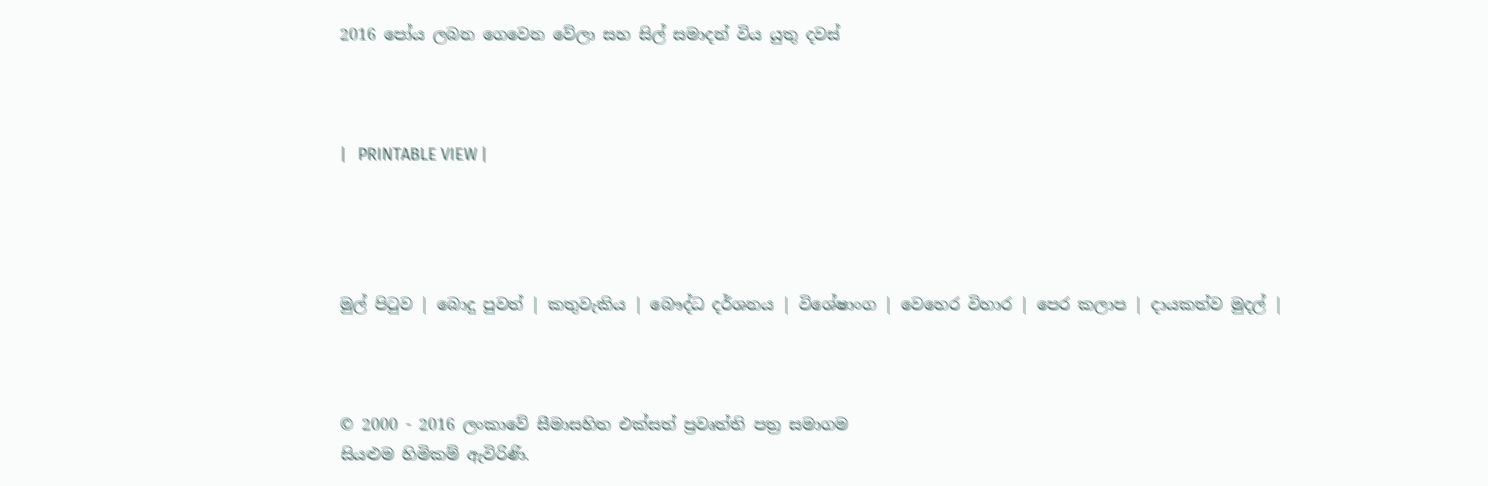2016 පෝය ලබන ගෙවෙන වේලා සහ සිල් සමාදන් විය යුතු දවස්



|   PRINTABLE VIEW |




මුල් පිටුව | බොදු පුවත් | කතුවැකිය | බෞද්ධ දර්ශනය | විශේෂාංග | වෙහෙර විහාර | පෙර කලාප | දායකත්ව මුදල් |



© 2000 - 2016 ලංකාවේ සීමාසහිත එක්සත් ප්‍රවෘත්ති පත්‍ර සමාගම
සියළුම හිමිකම් ඇවිරිණි.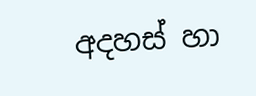අදහස් හා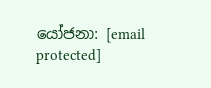යෝජනා: [email protected]